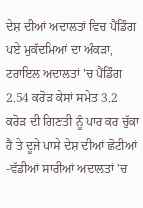ਦੇਸ਼ ਦੀਆਂ ਅਦਾਲਤਾਂ ਵਿਚ ਪੈਂਡਿੰਗ ਪਏ ਮੁਕੱਦਮਿਆਂ ਦਾ ਅੰਕੜਾ, ਟਰਾਇਲ ਅਦਾਲਤਾਂ 'ਚ ਪੈਂਡਿੰਗ 2.54 ਕਰੋੜ ਕੇਸਾਂ ਸਮੇਤ 3.2 ਕਰੋੜ ਦੀ ਗਿਣਤੀ ਨੂੰ ਪਾਰ ਕਰ ਚੁੱਕਾ ਹੈ ਤੇ ਦੂਜੇ ਪਾਸੇ ਦੇਸ਼ ਦੀਆਂ ਛੋਟੀਆਂ -ਵੱਡੀਆਂ ਸਾਰੀਆਂ ਅਦਾਲਤਾਂ 'ਚ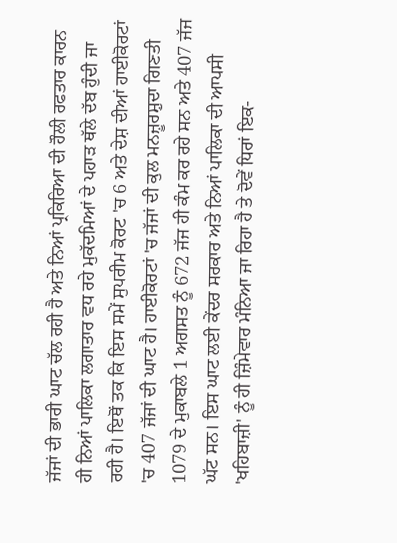ਜੱਜਾਂ ਦੀ ਭਾਰੀ ਘਾਟ ਚੱਲ ਰਹੀ ਹੈ ਅਤੇ ਨਿਆਂ ਪ੍ਰਕਿਰਿਆ ਦੀ ਹੌਲੀ ਰਫਤਾਰ ਕਾਰਨ ਹੀ ਨਿਆਂ ਪਾਲਿਕਾ ਲਗਾਤਾਰ ਵਧ ਰਹੇ ਮੁਕੱਦਮਿਆਂ ਦੇ ਪਹਾੜ ਥੱਲੇ ਦੱਬ ਹੁੰਦੀ ਜਾ ਰਹੀ ਹੈ। ਇਥੋਂ ਤਕ ਕਿ ਇਸ ਸਮੇਂ ਸੁਪਰੀਮ ਕੋਰਟ 'ਚ 6 ਅਤੇ ਦੇਸ਼ ਦੀਆਂ ਹਾਈਕੋਰਟਾਂ 'ਚ 407 ਜੱਜਾਂ ਦੀ ਘਾਟ ਹੈ। ਹਾਈਕੋਰਟਾਂ 'ਚ ਜੱਜਾਂ ਦੀ ਕੁਲ ਮਨਜ਼ੂਰਸ਼ੁਦਾ ਗਿਣਤੀ 1079 ਦੇ ਮੁਕਾਬਲੇ 1 ਅਗਸਤ ਨੂੰ 672 ਜੱਜ ਹੀ ਕੰਮ ਕਰ ਰਹੇ ਸਨ ਅਤੇ 407 ਜੱਜ ਘੱਟ ਸਨ। ਇਸ ਘਾਟ ਲਈ ਕੇਂਦਰ ਸਰਕਾਰ ਅਤੇ ਨਿਆਂ ਪਾਲਿਕਾ ਦੀ ਆਪਸੀ 'ਖਹਿਬਾਜ਼ੀ' ਨੂੰ ਹੀ ਜ਼ਿੰਮੇਵਾਰ ਮੰਨਿਆ ਜਾ ਰਿਹਾ ਹੈ ਤੇ ਦੋਵੇਂ ਧਿਰਾਂ ਇਕ-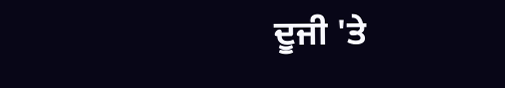ਦੂਜੀ 'ਤੇ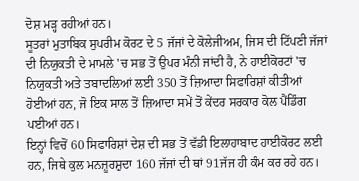ਦੋਸ਼ ਮੜ੍ਹ ਰਹੀਆਂ ਹਨ।
ਸੂਤਰਾਂ ਮੁਤਾਬਿਕ ਸੁਪਰੀਮ ਕੋਰਟ ਦੇ 5 ਜੱਜਾਂ ਦੇ ਕੋਲੇਜੀਅਮ, ਜਿਸ ਦੀ ਟਿੱਪਣੀ ਜੱਜਾਂ ਦੀ ਨਿਯੁਕਤੀ ਦੇ ਮਾਮਲੇ 'ਚ ਸਭ ਤੋਂ ਉਪਰ ਮੰਨੀ ਜਾਂਦੀ ਹੈ, ਨੇ ਹਾਈਕੋਰਟਾਂ 'ਚ ਨਿਯੁਕਤੀ ਅਤੇ ਤਬਾਦਲਿਆਂ ਲਈ 350 ਤੋਂ ਜ਼ਿਆਦਾ ਸਿਫਾਰਿਸ਼ਾਂ ਕੀਤੀਆਂ ਹੋਈਆਂ ਹਨ, ਜੋ ਇਕ ਸਾਲ ਤੋਂ ਜ਼ਿਆਦਾ ਸਮੇਂ ਤੋਂ ਕੇਂਦਰ ਸਰਕਾਰ ਕੋਲ ਪੈਂਡਿੰਗ ਪਈਆਂ ਹਨ।
ਇਨ੍ਹਾਂ ਵਿਚੋਂ 60 ਸਿਫਾਰਿਸ਼ਾਂ ਦੇਸ਼ ਦੀ ਸਭ ਤੋਂ ਵੱਡੀ ਇਲਾਹਾਬਾਦ ਹਾਈਕੋਰਟ ਲਈ ਹਨ, ਜਿਥੇ ਕੁਲ ਮਨਜ਼ੂਰਸ਼ੁਦਾ 160 ਜੱਜਾਂ ਦੀ ਥਾਂ 91ਜੱਜ ਹੀ ਕੰਮ ਕਰ ਰਹੇ ਹਨ।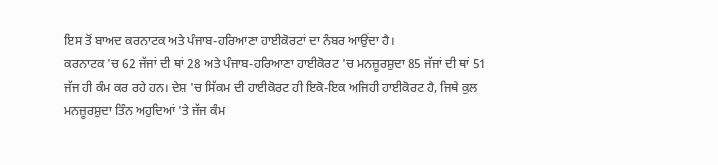ਇਸ ਤੋਂ ਬਾਅਦ ਕਰਨਾਟਕ ਅਤੇ ਪੰਜਾਬ-ਹਰਿਆਣਾ ਹਾਈਕੋਰਟਾਂ ਦਾ ਨੰਬਰ ਆਉਂਦਾ ਹੈ।
ਕਰਨਾਟਕ 'ਚ 62 ਜੱਜਾਂ ਦੀ ਥਾਂ 28 ਅਤੇ ਪੰਜਾਬ-ਹਰਿਆਣਾ ਹਾਈਕੋਰਟ 'ਚ ਮਨਜ਼ੂਰਸ਼ੁਦਾ 85 ਜੱਜਾਂ ਦੀ ਥਾਂ 51 ਜੱਜ ਹੀ ਕੰਮ ਕਰ ਰਹੇ ਹਨ। ਦੇਸ਼ 'ਚ ਸਿੱਕਮ ਦੀ ਹਾਈਕੋਰਟ ਹੀ ਇਕੋ-ਇਕ ਅਜਿਹੀ ਹਾਈਕੋਰਟ ਹੈ, ਜਿਥੇ ਕੁਲ ਮਨਜ਼ੂਰਸ਼ੁਦਾ ਤਿੰਨ ਅਹੁਦਿਆਂ 'ਤੇ ਜੱਜ ਕੰਮ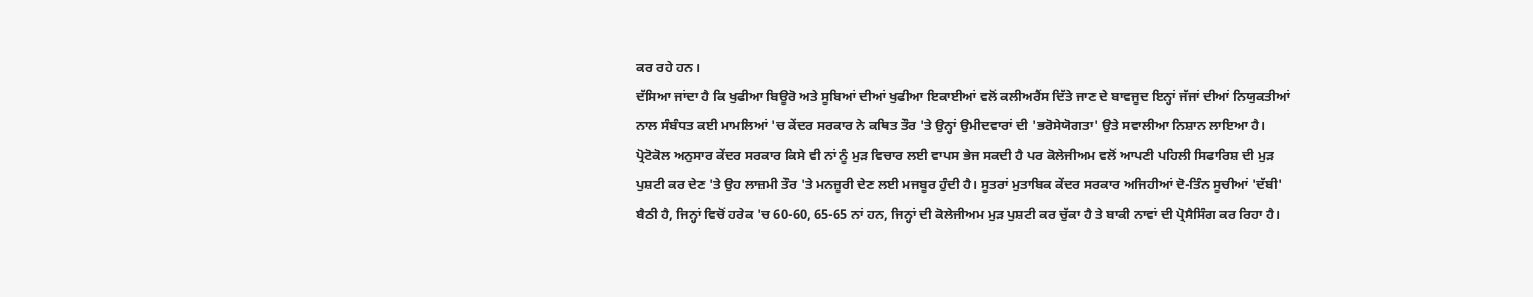ਕਰ ਰਹੇ ਹਨ।
ਦੱਸਿਆ ਜਾਂਦਾ ਹੈ ਕਿ ਖੁਫੀਆ ਬਿਊਰੋ ਅਤੇ ਸੂਬਿਆਂ ਦੀਆਂ ਖੁਫੀਆ ਇਕਾਈਆਂ ਵਲੋਂ ਕਲੀਅਰੈਂਸ ਦਿੱਤੇ ਜਾਣ ਦੇ ਬਾਵਜੂਦ ਇਨ੍ਹਾਂ ਜੱਜਾਂ ਦੀਆਂ ਨਿਯੁਕਤੀਆਂ ਨਾਲ ਸੰਬੰਧਤ ਕਈ ਮਾਮਲਿਆਂ 'ਚ ਕੇਂਦਰ ਸਰਕਾਰ ਨੇ ਕਥਿਤ ਤੌਰ 'ਤੇ ਉਨ੍ਹਾਂ ਉਮੀਦਵਾਰਾਂ ਦੀ 'ਭਰੋਸੇਯੋਗਤਾ' ਉਤੇ ਸਵਾਲੀਆ ਨਿਸ਼ਾਨ ਲਾਇਆ ਹੈ।
ਪ੍ਰੋਟੋਕੋਲ ਅਨੁਸਾਰ ਕੇਂਦਰ ਸਰਕਾਰ ਕਿਸੇ ਵੀ ਨਾਂ ਨੂੰ ਮੁੜ ਵਿਚਾਰ ਲਈ ਵਾਪਸ ਭੇਜ ਸਕਦੀ ਹੈ ਪਰ ਕੋਲੇਜੀਅਮ ਵਲੋਂ ਆਪਣੀ ਪਹਿਲੀ ਸਿਫਾਰਿਸ਼ ਦੀ ਮੁੜ ਪੁਸ਼ਟੀ ਕਰ ਦੇਣ 'ਤੇ ਉਹ ਲਾਜ਼ਮੀ ਤੌਰ 'ਤੇ ਮਨਜ਼ੂਰੀ ਦੇਣ ਲਈ ਮਜਬੂਰ ਹੁੰਦੀ ਹੈ। ਸੂਤਰਾਂ ਮੁਤਾਬਿਕ ਕੇਂਦਰ ਸਰਕਾਰ ਅਜਿਹੀਆਂ ਦੋ-ਤਿੰਨ ਸੂਚੀਆਂ 'ਦੱਬੀ' ਬੈਠੀ ਹੈ, ਜਿਨ੍ਹਾਂ ਵਿਚੋਂ ਹਰੇਕ 'ਚ 60-60, 65-65 ਨਾਂ ਹਨ, ਜਿਨ੍ਹਾਂ ਦੀ ਕੋਲੇਜੀਅਮ ਮੁੜ ਪੁਸ਼ਟੀ ਕਰ ਚੁੱਕਾ ਹੈ ਤੇ ਬਾਕੀ ਨਾਵਾਂ ਦੀ ਪ੍ਰੋਸੈਸਿੰਗ ਕਰ ਰਿਹਾ ਹੈ।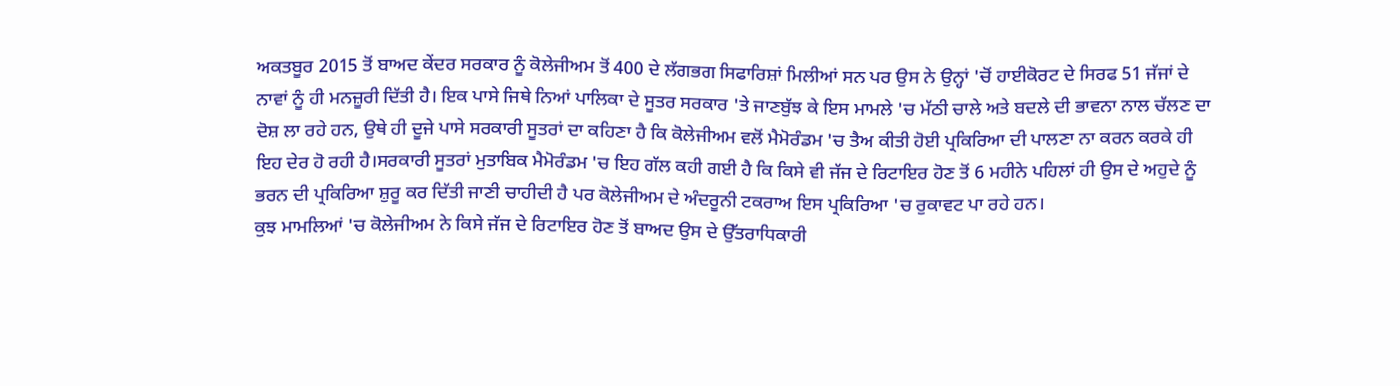ਅਕਤਬੂਰ 2015 ਤੋਂ ਬਾਅਦ ਕੇਂਦਰ ਸਰਕਾਰ ਨੂੰ ਕੋਲੇਜੀਅਮ ਤੋਂ 400 ਦੇ ਲੱਗਭਗ ਸਿਫਾਰਿਸ਼ਾਂ ਮਿਲੀਆਂ ਸਨ ਪਰ ਉਸ ਨੇ ਉਨ੍ਹਾਂ 'ਚੋਂ ਹਾਈਕੋਰਟ ਦੇ ਸਿਰਫ 51 ਜੱਜਾਂ ਦੇ ਨਾਵਾਂ ਨੂੰ ਹੀ ਮਨਜ਼ੂਰੀ ਦਿੱਤੀ ਹੈ। ਇਕ ਪਾਸੇ ਜਿਥੇ ਨਿਆਂ ਪਾਲਿਕਾ ਦੇ ਸੂਤਰ ਸਰਕਾਰ 'ਤੇ ਜਾਣਬੁੱਝ ਕੇ ਇਸ ਮਾਮਲੇ 'ਚ ਮੱਠੀ ਚਾਲੇ ਅਤੇ ਬਦਲੇ ਦੀ ਭਾਵਨਾ ਨਾਲ ਚੱਲਣ ਦਾ ਦੋਸ਼ ਲਾ ਰਹੇ ਹਨ, ਉਥੇ ਹੀ ਦੂਜੇ ਪਾਸੇ ਸਰਕਾਰੀ ਸੂਤਰਾਂ ਦਾ ਕਹਿਣਾ ਹੈ ਕਿ ਕੋਲੇਜੀਅਮ ਵਲੋਂ ਮੈਮੋਰੰਡਮ 'ਚ ਤੈਅ ਕੀਤੀ ਹੋਈ ਪ੍ਰਕਿਰਿਆ ਦੀ ਪਾਲਣਾ ਨਾ ਕਰਨ ਕਰਕੇ ਹੀ ਇਹ ਦੇਰ ਹੋ ਰਹੀ ਹੈ।ਸਰਕਾਰੀ ਸੂਤਰਾਂ ਮੁਤਾਬਿਕ ਮੈਮੋਰੰਡਮ 'ਚ ਇਹ ਗੱਲ ਕਹੀ ਗਈ ਹੈ ਕਿ ਕਿਸੇ ਵੀ ਜੱਜ ਦੇ ਰਿਟਾਇਰ ਹੋਣ ਤੋਂ 6 ਮਹੀਨੇ ਪਹਿਲਾਂ ਹੀ ਉਸ ਦੇ ਅਹੁਦੇ ਨੂੰ ਭਰਨ ਦੀ ਪ੍ਰਕਿਰਿਆ ਸ਼ੁਰੂ ਕਰ ਦਿੱਤੀ ਜਾਣੀ ਚਾਹੀਦੀ ਹੈ ਪਰ ਕੋਲੇਜੀਅਮ ਦੇ ਅੰਦਰੂਨੀ ਟਕਰਾਅ ਇਸ ਪ੍ਰਕਿਰਿਆ 'ਚ ਰੁਕਾਵਟ ਪਾ ਰਹੇ ਹਨ।
ਕੁਝ ਮਾਮਲਿਆਂ 'ਚ ਕੋਲੇਜੀਅਮ ਨੇ ਕਿਸੇ ਜੱਜ ਦੇ ਰਿਟਾਇਰ ਹੋਣ ਤੋਂ ਬਾਅਦ ਉਸ ਦੇ ਉੱਤਰਾਧਿਕਾਰੀ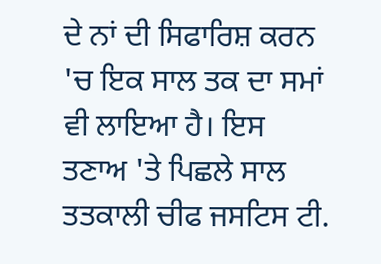ਦੇ ਨਾਂ ਦੀ ਸਿਫਾਰਿਸ਼ ਕਰਨ 'ਚ ਇਕ ਸਾਲ ਤਕ ਦਾ ਸਮਾਂ ਵੀ ਲਾਇਆ ਹੈ। ਇਸ ਤਣਾਅ 'ਤੇ ਪਿਛਲੇ ਸਾਲ ਤਤਕਾਲੀ ਚੀਫ ਜਸਟਿਸ ਟੀ.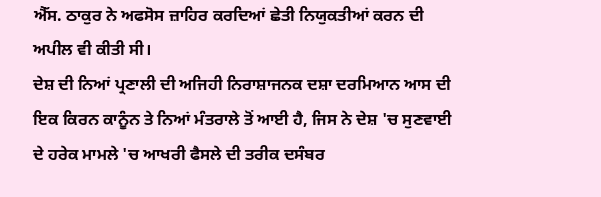ਐੱਸ. ਠਾਕੁਰ ਨੇ ਅਫਸੋਸ ਜ਼ਾਹਿਰ ਕਰਦਿਆਂ ਛੇਤੀ ਨਿਯੁਕਤੀਆਂ ਕਰਨ ਦੀ ਅਪੀਲ ਵੀ ਕੀਤੀ ਸੀ।
ਦੇਸ਼ ਦੀ ਨਿਆਂ ਪ੍ਰਣਾਲੀ ਦੀ ਅਜਿਹੀ ਨਿਰਾਸ਼ਾਜਨਕ ਦਸ਼ਾ ਦਰਮਿਆਨ ਆਸ ਦੀ ਇਕ ਕਿਰਨ ਕਾਨੂੰਨ ਤੇ ਨਿਆਂ ਮੰਤਰਾਲੇ ਤੋਂ ਆਈ ਹੈ, ਜਿਸ ਨੇ ਦੇਸ਼ 'ਚ ਸੁਣਵਾਈ ਦੇ ਹਰੇਕ ਮਾਮਲੇ 'ਚ ਆਖਰੀ ਫੈਸਲੇ ਦੀ ਤਰੀਕ ਦਸੰਬਰ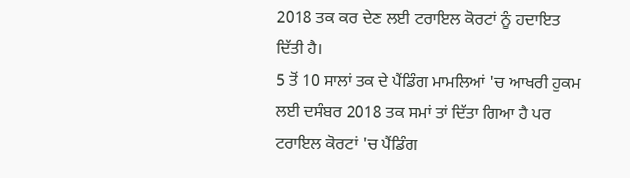2018 ਤਕ ਕਰ ਦੇਣ ਲਈ ਟਰਾਇਲ ਕੋਰਟਾਂ ਨੂੰ ਹਦਾਇਤ ਦਿੱਤੀ ਹੈ।
5 ਤੋਂ 10 ਸਾਲਾਂ ਤਕ ਦੇ ਪੈਂਡਿੰਗ ਮਾਮਲਿਆਂ 'ਚ ਆਖਰੀ ਹੁਕਮ ਲਈ ਦਸੰਬਰ 2018 ਤਕ ਸਮਾਂ ਤਾਂ ਦਿੱਤਾ ਗਿਆ ਹੈ ਪਰ ਟਰਾਇਲ ਕੋਰਟਾਂ 'ਚ ਪੈਂਡਿੰਗ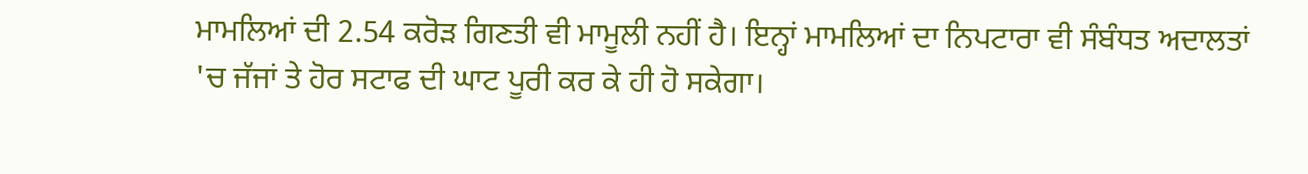ਮਾਮਲਿਆਂ ਦੀ 2.54 ਕਰੋੜ ਗਿਣਤੀ ਵੀ ਮਾਮੂਲੀ ਨਹੀਂ ਹੈ। ਇਨ੍ਹਾਂ ਮਾਮਲਿਆਂ ਦਾ ਨਿਪਟਾਰਾ ਵੀ ਸੰਬੰਧਤ ਅਦਾਲਤਾਂ 'ਚ ਜੱਜਾਂ ਤੇ ਹੋਰ ਸਟਾਫ ਦੀ ਘਾਟ ਪੂਰੀ ਕਰ ਕੇ ਹੀ ਹੋ ਸਕੇਗਾ।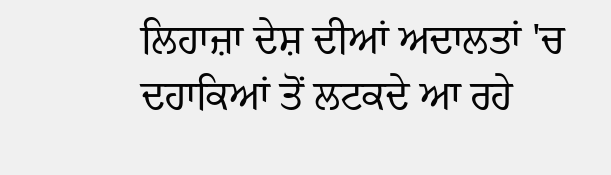ਲਿਹਾਜ਼ਾ ਦੇਸ਼ ਦੀਆਂ ਅਦਾਲਤਾਂ 'ਚ ਦਹਾਕਿਆਂ ਤੋਂ ਲਟਕਦੇ ਆ ਰਹੇ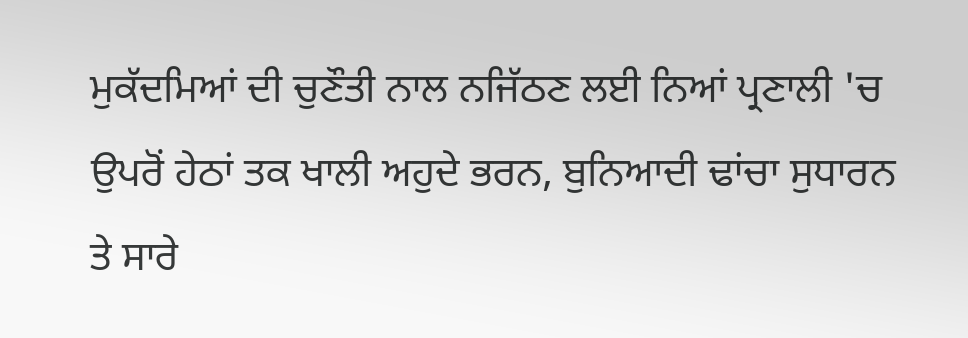ਮੁਕੱਦਮਿਆਂ ਦੀ ਚੁਣੌਤੀ ਨਾਲ ਨਜਿੱਠਣ ਲਈ ਨਿਆਂ ਪ੍ਰਣਾਲੀ 'ਚ ਉਪਰੋਂ ਹੇਠਾਂ ਤਕ ਖਾਲੀ ਅਹੁਦੇ ਭਰਨ, ਬੁਨਿਆਦੀ ਢਾਂਚਾ ਸੁਧਾਰਨ ਤੇ ਸਾਰੇ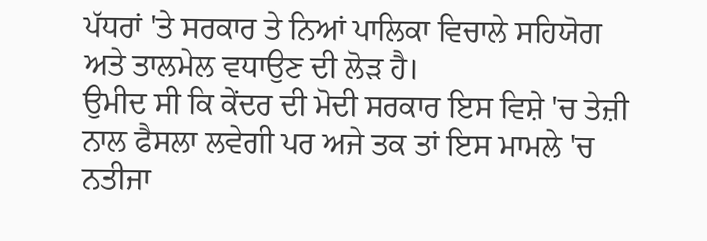ਪੱਧਰਾਂ 'ਤੇ ਸਰਕਾਰ ਤੇ ਨਿਆਂ ਪਾਲਿਕਾ ਵਿਚਾਲੇ ਸਹਿਯੋਗ ਅਤੇ ਤਾਲਮੇਲ ਵਧਾਉਣ ਦੀ ਲੋੜ ਹੈ।
ਉਮੀਦ ਸੀ ਕਿ ਕੇਂਦਰ ਦੀ ਮੋਦੀ ਸਰਕਾਰ ਇਸ ਵਿਸ਼ੇ 'ਚ ਤੇਜ਼ੀ ਨਾਲ ਫੈਸਲਾ ਲਵੇਗੀ ਪਰ ਅਜੇ ਤਕ ਤਾਂ ਇਸ ਮਾਮਲੇ 'ਚ ਨਤੀਜਾ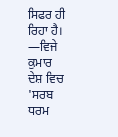ਸਿਫਰ ਹੀ ਰਿਹਾ ਹੈ।
—ਵਿਜੇ ਕੁਮਾਰ
ਦੇਸ਼ ਵਿਚ 'ਸਰਬ ਧਰਮ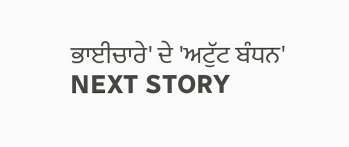ਭਾਈਚਾਰੇ' ਦੇ 'ਅਟੁੱਟ ਬੰਧਨ'
NEXT STORY